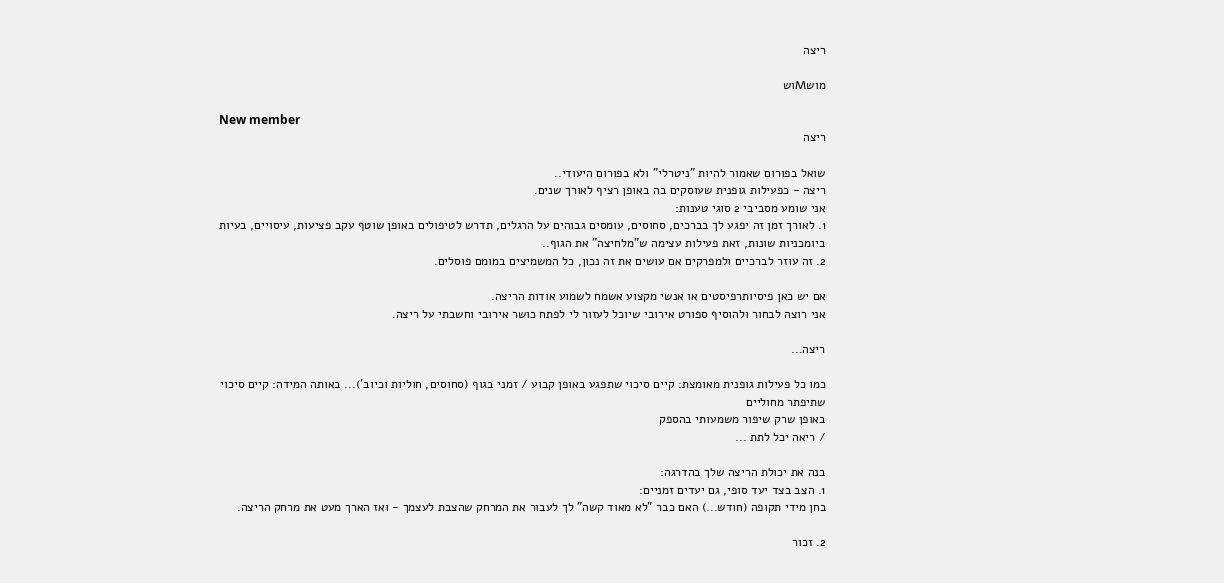ריצה

מושMוש

New member
ריצה

שואל בפורום שאמור להיות "ניטרלי" ולא בפורום היעודי..
ריצה - כפעילות גופנית שעוסקים בה באופן רציף לאורך שנים.
אני שומע מסביבי 2 סוגי טענות:
1. לאורך זמן זה יפגע לך בברכים, סחוסים, עומסים גבוהים על הרגלים, תדרש לטיפולים באופן שוטף עקב פציעות, עיסויים, בעיות ביומכניות שונות, זאת פעילות עצימה ש"מלחיצה" את הגוף..
2. זה עוזר לברכיים ולמפרקים אם עושים את זה נכון, כל המשמיצים במומם פוסלים.

אם יש כאן פיסיותרפיסטים או אנשי מקצוע אשמח לשמוע אודות הריצה.
אני רוצה לבחור ולהוסיף ספורט אירובי שיוכל לעזור לי לפתח כושר אירובי וחשבתי על ריצה.

ריצה...

כמו כל פעילות גופנית מאומצת: קיים סיכוי שתפגע באופן קבוע / זמני בגוף (סחוסים, חוליות וכיוב')... באותה המידה: קיים סיכוי שתיפתר מחוליים
באופן שרק שיפור משמעותי בהספק
/ ריאה יכל לתת ...

בנה את יכולת הריצה שלך בהדרגה:
1. הצב בצד יעד סופי, גם יעדים זמניים:
בחן מידי תקופה (חודש...) האם כבר "לא מאוד קשה" לך לעבור את המרחק שהצבת לעצמך - ואז הארך מעט את מרחק הריצה.

2. זכור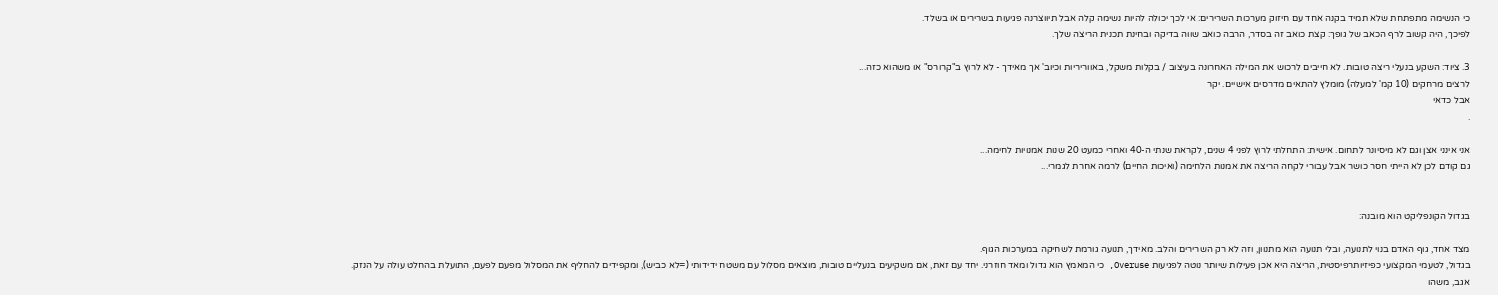כי הנשימה מתפתחת שלא תמיד בקנה אחד עם חיזוק מערכות השרירים: אי לכך יכולה להיות נשימה קלה אבל תיווצרנה פגיעות בשרירים או בשלד.
לפיכך, היה קשוב לרף הכאב של גופך: קצת כואב זה בסדר, הרבה כואב שווה בדיקה ובחינת תכנית הריצה שלך.

3. ציוד: השקע בנעלי ריצה טובות. לא חייבים לרכוש את המילה האחרונה בעיצוב / בקלות משקל, באווריריות וכיוב' אך מאידך - לא לרוץ ב"קרורס" או משהוא כזה...
לרצים מרחקים (10 קמ' למעלה) מומלץ להתאים מדרסים אישיים. יקר
אבל כדאי
.

אני אינני אצן וגם לא מיסיונר לתחום. אישית: התחלתי לרוץ לפני 4 שנים, לקראת שנתי ה-40 ואחרי כמעט 20 שנות אמנויות לחימה...
גם קודם לכן לא הייתי חסר כושר אבל עבורי לקחה הריצה את אמנות הלחימה (ואיכות החיים) לרמה אחרת לגמרי...


בגדול הקונפליקט הוא מובנה:

מצד אחד, גוף האדם בנוי לתנועה, ובלי תנועה הוא מתנוון, וזה לא רק השרירים והלב. מאידך, תנועה גורמת לשחיקה במערכות הגוף.
בגדול, לטעמי המקצועי כפיזיותרפיסטית, הריצה היא אכן פעילות שיותר נוטה לפגיעות Overuse, כי המאמץ הוא גדול ומאד חוזרני. יחד עם זאת, אם משקיעים בנעליים טובות, מוצאים מסלול עם משטח ידידותי (=לא כביש), ומקפידים להחליף את המסלול מפעם לפעם, התועלת בהחלט עולה על הנזק.
אגב, משהו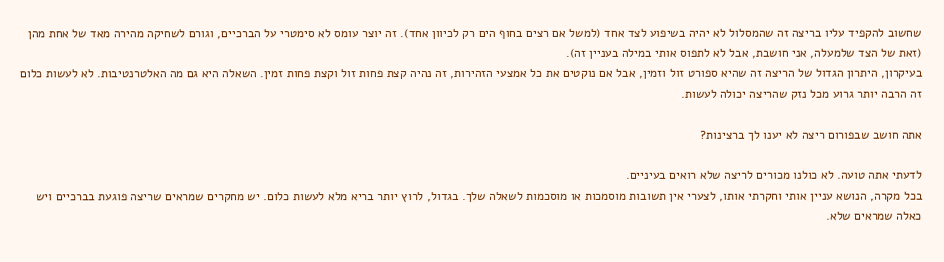שחשוב להקפיד עליו בריצה זה שהמסלול לא יהיה בשיפוע לצד אחד (למשל אם רצים בחוף הים רק לכיוון אחד). זה יוצר עומס לא סימטרי על הברכיים, וגורם לשחיקה מהירה מאד של אחת מהן (זאת של הצד שלמעלה, אני חושבת, אבל לא לתפוס אותי במילה בעניין זה).
בעיקרון, היתרון הגדול של הריצה זה שהיא ספורט זול וזמין, אבל אם נוקטים את כל אמצעי הזהירות, זה נהיה קצת פחות זול וקצת פחות זמין. השאלה היא גם מה האלטרנטיבות. לא לעשות כלום זה הרבה יותר גרוע מכל נזק שהריצה יכולה לעשות.

אתה חושב שבפורום ריצה לא יענו לך ברצינות?

לדעתי אתה טועה. לא כולנו מכורים לריצה שלא רואים בעיניים.
בכל מקרה, הנושא עניין אותי וחקרתי אותו, לצערי אין תשובות מוסמכות או מוסכמות לשאלה שלך. בגדול, לרוץ יותר בריא מלא לעשות כלום. יש מחקרים שמראים שריצה פוגעת בברכיים ויש כאלה שמראים שלא.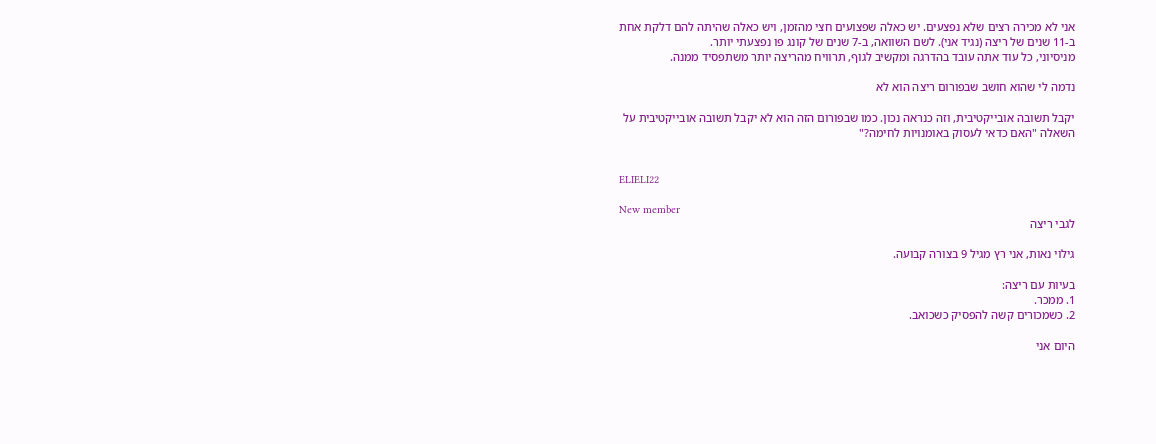אני לא מכירה רצים שלא נפצעים. יש כאלה שפצועים חצי מהזמן, ויש כאלה שהיתה להם דלקת אחת ב-11 שנים של ריצה (נגיד אני). לשם השוואה, ב-7 שנים של קונג פו נפצעתי יותר.
מניסיוני, כל עוד אתה עובד בהדרגה ומקשיב לגוף, תרוויח מהריצה יותר משתפסיד ממנה.

נדמה לי שהוא חושב שבפורום ריצה הוא לא

יקבל תשובה אובייקטיבית, וזה כנראה נכון. כמו שבפורום הזה הוא לא יקבל תשובה אובייקטיבית על השאלה "האם כדאי לעסוק באומנויות לחימה?"


ELIELI22

New member
לגבי ריצה

גילוי נאות, אני רץ מגיל 9 בצורה קבועה.

בעיות עם ריצה:
1. ממכר.
2. כשמכורים קשה להפסיק כשכואב.

היום אני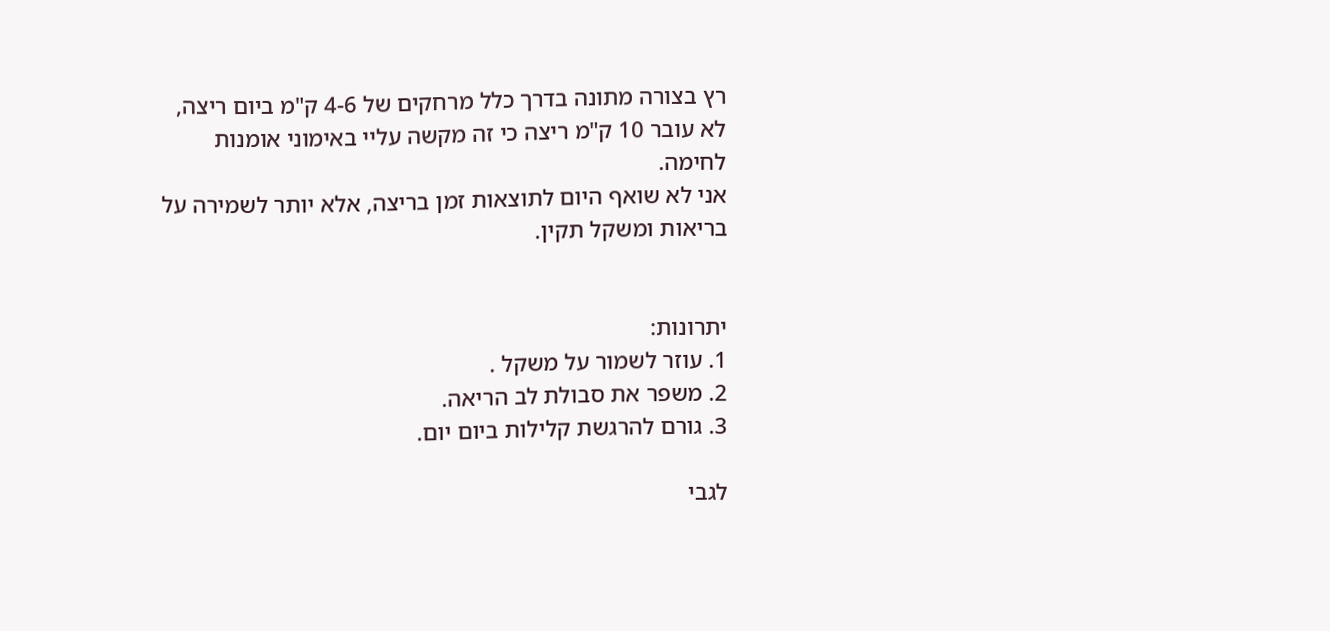רץ בצורה מתונה בדרך כלל מרחקים של 4-6 ק"מ ביום ריצה, לא עובר 10 ק"מ ריצה כי זה מקשה עליי באימוני אומנות לחימה.
אני לא שואף היום לתוצאות זמן בריצה, אלא יותר לשמירה על בריאות ומשקל תקין.


יתרונות:
1. עוזר לשמור על משקל .
2. משפר את סבולת לב הריאה.
3. גורם להרגשת קלילות ביום יום.

לגבי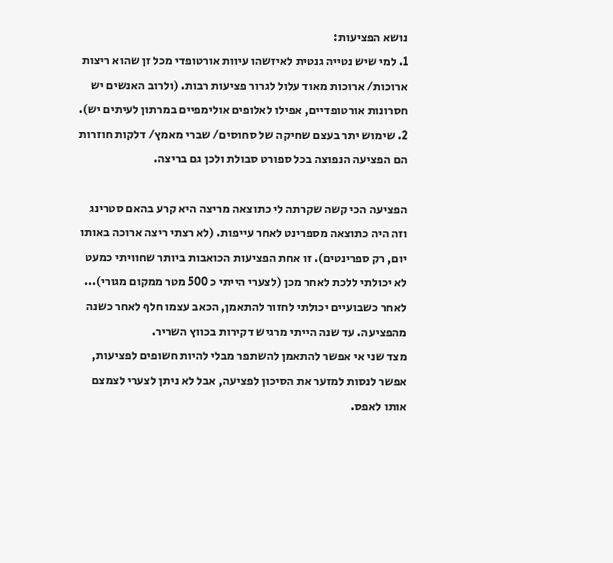נושא הפציעות:
1. למי שיש נטייה גנטית לאיזשהו עיוות אורטופדי מכל זן שהוא ריצות ארוכות/ ארוכות מאוד עלול לגרור פציעות רבות. (ולרוב האנשים יש חסרונות אורטופדיים, אפילו לאלופים אולימפיים במרתון לעיתים יש).
2. שימוש יתר בעצם שחיקה של סחוסים/ שברי מאמץ/ דלקות חוזרות הם הפציעה הנפוצה בכל ספורט סבולת ולכן גם בריצה.

הפציעה הכי קשה שקרתה לי כתוצאה מריצה היא קרע בהאם סטרינג וזה היה כתוצאה מספרינט לאחר עייפות. (לא רצתי ריצה ארוכה באותו יום, רק ספרינטים). זו אחת הפציעות הכואבות ביותר שחוויתי כמעט לא יכולתי ללכת לאחר מכן (לצערי הייתי כ 500 מטר ממקום מגורי)...
לאחר כשבועיים יכולתי לחזור להתאמן, הכאב עצמו חלף לאחר כשנה מהפציעה. עד שנה הייתי מרגיש דקירות בכווץ השריר.
מצד שני אי אפשר להתאמן להשתפר מבלי להיות חשופים לפציעות, אפשר לנסות למזער את הסיכון לפציעה, אבל לא ניתן לצערי לצמצם אותו לאפס.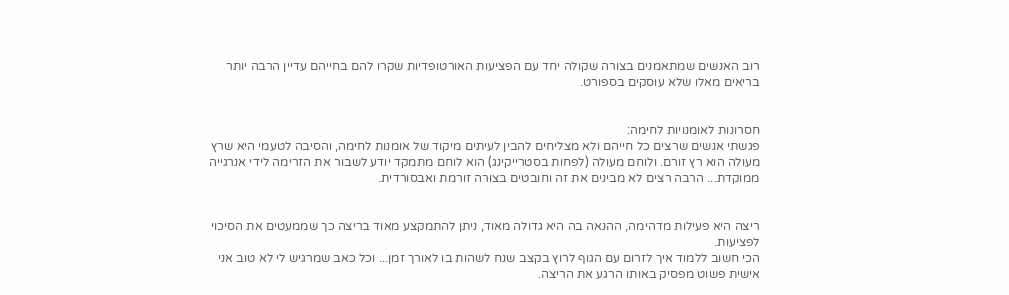רוב האנשים שמתאמנים בצורה שקולה יחד עם הפציעות האורטופדיות שקרו להם בחייהם עדיין הרבה יותר בריאים מאלו שלא עוסקים בספורט.


חסרונות לאומנויות לחימה:
פגשתי אנשים שרצים כל חייהם ולא מצליחים להבין לעיתים מיקוד של אומנות לחימה, והסיבה לטעמי היא שרץ מעולה הוא רץ זורם. ולוחם מעולה (לפחות בסטרייקינג) הוא לוחם מתמקד יודע לשבור את הזרימה לידי אנרגייה ממוקדת... הרבה רצים לא מבינים את זה וחובטים בצורה זורמת ואבסורדית.


ריצה היא פעילות מדהימה, ההנאה בה היא גדולה מאוד, ניתן להתמקצע מאוד בריצה כך שממעטים את הסיכוי לפציעות.
הכי חשוב ללמוד איך לזרום עם הגוף לרוץ בקצב שנח לשהות בו לאורך זמן... וכל כאב שמרגיש לי לא טוב אני אישית פשוט מפסיק באותו הרגע את הריצה.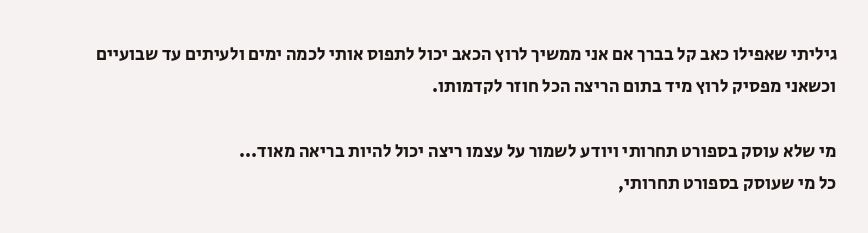גיליתי שאפילו כאב קל בברך אם אני ממשיך לרוץ הכאב יכול לתפוס אותי לכמה ימים ולעיתים עד שבועיים וכשאני מפסיק לרוץ מיד בתום הריצה הכל חוזר לקדמותו.

מי שלא עוסק בספורט תחרותי ויודע לשמור על עצמו ריצה יכול להיות בריאה מאוד...
כל מי שעוסק בספורט תחרותי,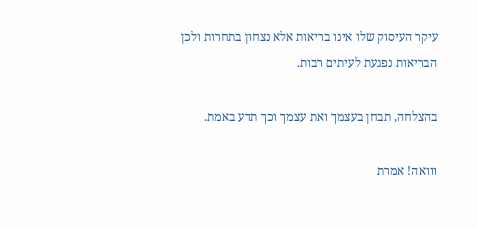עיקר העיסוק שלו אינו בריאות אלא נצחון בתחרות ולכן הבריאות נפגעת לעיתים רבות.

בהצלחה, תבחן בעצמך ואת עצמך וכך תדע באמת.

ווואה! אמרת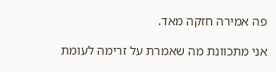פה אמירה חזקה מאד.

אני מתכוונת מה שאמרת על זרימה לעומת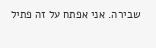שבירה. אני אפתח על זה פתיל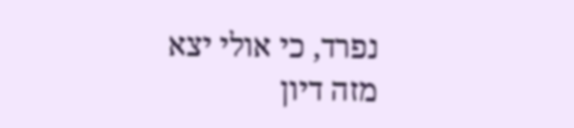נפרד, כי אולי יצא מזה דיון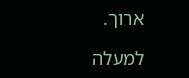ארוך.

למעלה